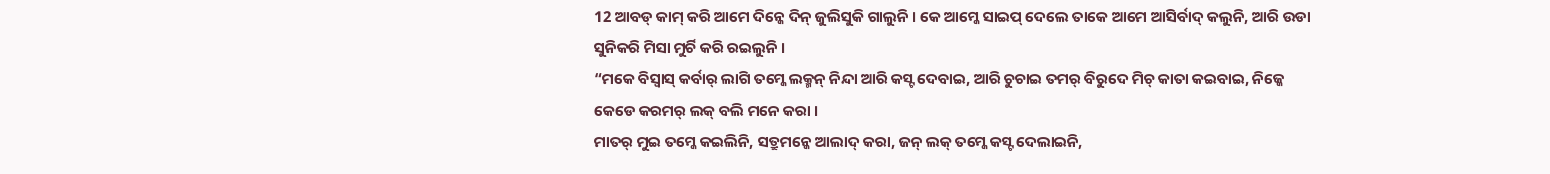12 ଆବଡ୍ କାମ୍ କରି ଆମେ ଦିନ୍କେ ଦିନ୍ ଜୁଲିସୁକି ଗାଲୁନି । କେ ଆମ୍କେ ସାଇପ୍ ଦେଲେ ତାକେ ଆମେ ଆସିର୍ବାଦ୍ କଲୁନି, ଆରି ଉଡା ସୁନିକରି ମିସା ମୁର୍ଚି କରି ରଇଲୁନି ।
“ମକେ ବିସ୍ବାସ୍ କର୍ବାର୍ ଲାଗି ତମ୍କେ ଲକ୍ମନ୍ ନିନ୍ଦା ଆରି କସ୍ଟ ଦେବାଇ, ଆରି ଚୁଚାଇ ତମର୍ ବିରୁଦେ ମିଚ୍ କାତା କଇବାଇ, ନିଜ୍କେ କେଡେ କରମର୍ ଲକ୍ ବଲି ମନେ କରା ।
ମାତର୍ ମୁଇ ତମ୍କେ କଇଲିନି, ସତ୍ରୁମନ୍କେ ଆଲାଦ୍ କରା, ଜନ୍ ଲକ୍ ତମ୍କେ କସ୍ଟ ଦେଲାଇନି,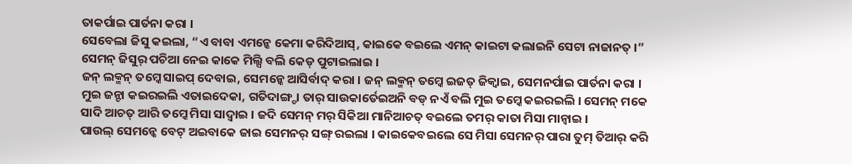ତାକର୍ପାଇ ପାର୍ତନା କରା ।
ସେବେଲା ଜିସୁ କଇଲା, “ଏ ବାବା ଏମନ୍କେ କେମା କରିଦିଆସ୍, କାଇକେ ବଇଲେ ଏମନ୍ କାଇଟା କଲାଇନି ସେଟା ନାଜାନତ୍ ।” ସେମନ୍ ଜିସୁର୍ ପଚିଆ ନେଇ କାକେ ମିଲ୍ସି ବଲି କେଡ୍ ପୁଟାଇଲାଇ ।
ଜନ୍ ଲକ୍ମନ୍ ତମ୍କେ ସାଇପ୍ ଦେବାଇ, ସେମନ୍କେ ଆସିର୍ବାଦ୍ କରା । ଜନ୍ ଲକ୍ମନ୍ ତମ୍କେ ଇଜତ୍ ଜିକ୍ବାଇ, ସେମନର୍ପାଇ ପାର୍ତନା କରା ।
ମୁଇ ଜନ୍ଟା କଇରଇଲି ଏତାଇଦେକା, ଗତିଦାଙ୍ଗ୍ଡା ତାର୍ ସାଉକାର୍ତେଇଅନି ବଡ୍ ନଏଁ ବଲି ମୁଇ ତମ୍କେ କଇରଇଲି । ସେମନ୍ ମକେ ସାଦି ଆଚତ୍ ଆରି ତମ୍କେ ମିସା ସାଦ୍ବାଇ । ଜଦି ସେମନ୍ ମର୍ ସିକିଆ ମାନିଆଚତ୍ ବଇଲେ ତମର୍ କାତା ମିସା ମାନ୍ବାଇ ।
ପାଉଲ୍ ସେମନ୍କେ ବେଟ୍ ଅଇବାକେ ଜାଇ ସେମନର୍ ସଙ୍ଗ୍ ରଇଲା । କାଇକେବଇଲେ ସେ ମିସା ସେମନର୍ ପାରା ତୁମ୍ ତିଆର୍ କରି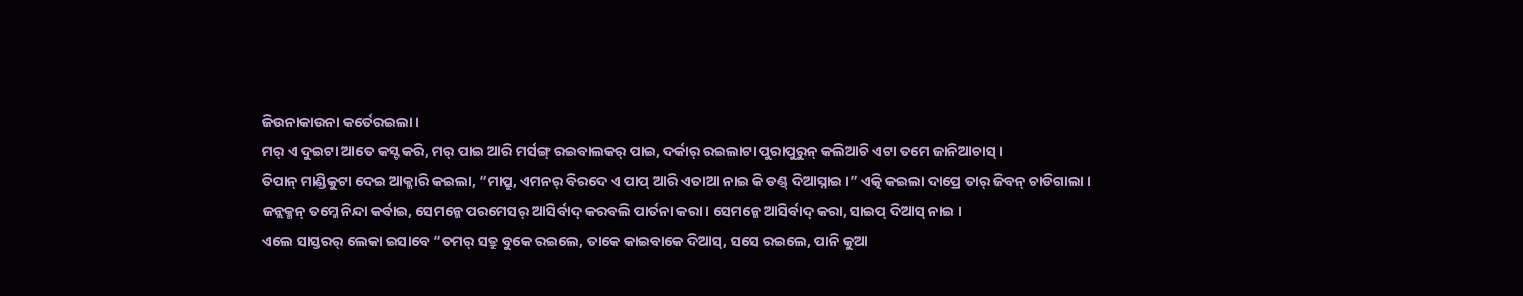ଜିଉନାକାଉନା କର୍ତେରଇଲା ।
ମର୍ ଏ ଦୁଇଟା ଆତେ କସ୍ଟ କରି, ମର୍ ପାଇ ଆରି ମର୍ସଙ୍ଗ୍ ରଇବାଲକର୍ ପାଇ, ଦର୍କାର୍ ରଇଲାଟା ପୁରାପୁରୁନ୍ କଲିଆଚି ଏଟା ତମେ ଜାନିଆଚାସ୍ ।
ତିପାନ୍ ମାଣ୍ଡିକୁଟା ଦେଇ ଆକ୍ମାରି କଇଲା, “ମାପ୍ରୁ, ଏମନର୍ ବିରଦେ ଏ ପାପ୍ ଆରି ଏତାଆ ନାଇ କି ଡଣ୍ଡ୍ ଦିଆସ୍ନାଇ ।” ଏତ୍କି କଇଲା ଦାପ୍ରେ ତାର୍ ଜିବନ୍ ଚାଡିଗାଲା ।
ଜନ୍ଲକ୍ମନ୍ ତମ୍କେ ନିନ୍ଦା କର୍ବାଇ, ସେମନ୍କେ ପରମେସର୍ ଆସିର୍ବାଦ୍ କରବଲି ପାର୍ତନା କରା । ସେମନ୍କେ ଆସିର୍ବାଦ୍ କରା, ସାଇପ୍ ଦିଆସ୍ ନାଇ ।
ଏଲେ ସାସ୍ତରର୍ ଲେକା ଇସାବେ “ତମର୍ ସତ୍ରୁ ବୁକେ ରଇଲେ, ତାକେ କାଇବାକେ ଦିଆସ୍, ସସେ ରଇଲେ, ପାନି କୁଆ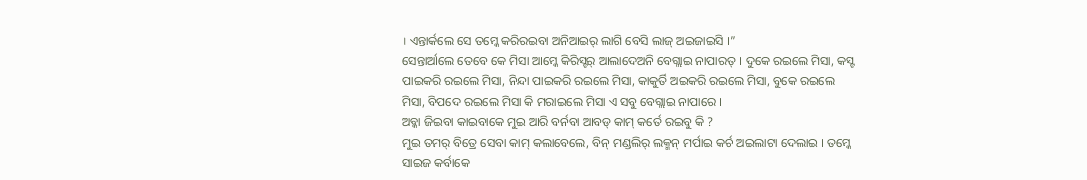। ଏନ୍ତାର୍କଲେ ସେ ତମ୍କେ କରିରଇବା ଅନିଆଇର୍ ଲାଗି ବେସି ଲାଜ୍ ଅଇଜାଇସି ।”
ସେନ୍ତାର୍ଆଲେ ତେବେ କେ ମିସା ଆମ୍କେ କିରିସ୍ଟର୍ ଆଲାଦେଅନି ବେଗ୍ଲାଇ ନାପାରତ୍ । ଦୁକେ ରଇଲେ ମିସା, କସ୍ଟ ପାଇକରି ରଇଲେ ମିସା, ନିନ୍ଦା ପାଇକରି ରଇଲେ ମିସା, କାକୁର୍ତି ଅଇକରି ରଇଲେ ମିସା, ବୁକେ ରଇଲେ ମିସା, ବିପଦେ ରଇଲେ ମିସା କି ମରାଇଲେ ମିସା ଏ ସବୁ ବେଗ୍ଲାଇ ନାପାରେ ।
ଅବ୍କା ଜିଇବା କାଇବାକେ ମୁଇ ଆରି ବର୍ନବା ଆବଡ୍ କାମ୍ କର୍ତେ ରଇବୁ କି ?
ମୁଇ ତମର୍ ବିତ୍ରେ ସେବା କାମ୍ କଲାବେଲେ, ବିନ୍ ମଣ୍ଡଲିର୍ ଲକ୍ମନ୍ ମର୍ପାଇ କର୍ଚ ଅଇଲାଟା ଦେଲାଇ । ତମ୍କେ ସାଇଜ କର୍ବାକେ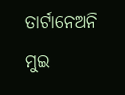ତାର୍ଟାନେଅନି ମୁଇ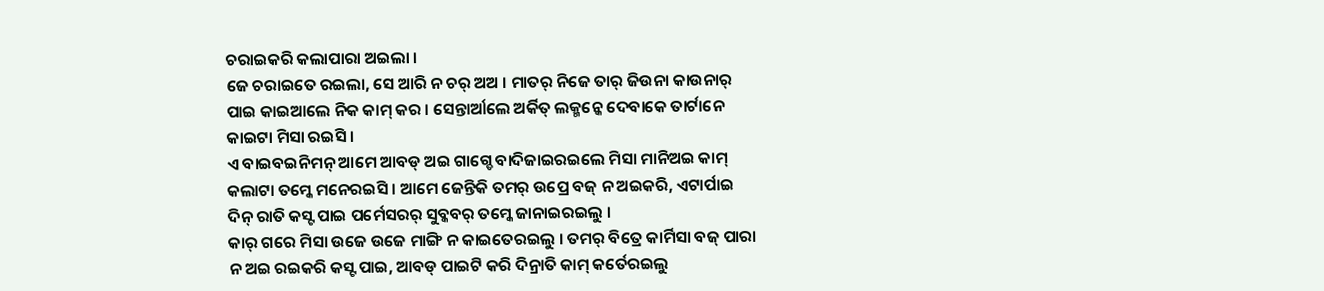ଚରାଇକରି କଲାପାରା ଅଇଲା ।
ଜେ ଚରାଇତେ ରଇଲା, ସେ ଆରି ନ ଚର୍ ଅଅ । ମାତର୍ ନିଜେ ତାର୍ ଜିଉନା କାଉନାର୍ ପାଇ କାଇଆଲେ ନିକ କାମ୍ କର । ସେନ୍ତାର୍ଆଲେ ଅର୍କିତ୍ ଲକ୍ମନ୍କେ ଦେବାକେ ତାର୍ଟାନେ କାଇଟା ମିସା ରଇସି ।
ଏ ବାଇବଇନିମନ୍ ଆମେ ଆବଡ୍ ଅଇ ଗାଗ୍ଡେ ବାଦିଜାଇରଇଲେ ମିସା ମାନିଅଇ କାମ୍ କଲାଟା ତମ୍କେ ମନେରଇସି । ଆମେ ଜେନ୍ତିକି ତମର୍ ଉପ୍ରେ ବଜ୍ ନ ଅଇକରି, ଏଟାର୍ପାଇ ଦିନ୍ ରାତି କସ୍ଟ ପାଇ ପର୍ମେସରର୍ ସୁବ୍କବର୍ ତମ୍କେ ଜାନାଇରଇଲୁ ।
କାର୍ ଗରେ ମିସା ଉଜେ ଉଜେ ମାଙ୍ଗି ନ କାଇତେରଇଲୁ । ତମର୍ ବିତ୍ରେ କାର୍ମିସା ବଜ୍ ପାରା ନ ଅଇ ରଇକରି କସ୍ଟ ପାଇ, ଆବଡ୍ ପାଇଟି କରି ଦିନ୍ରାତି କାମ୍ କର୍ତେରଇଲୁ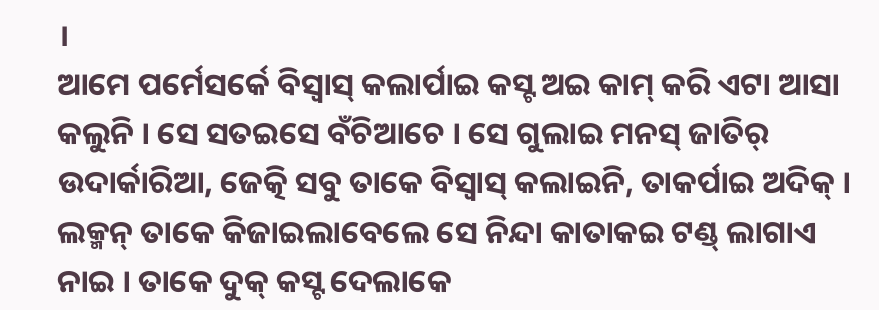।
ଆମେ ପର୍ମେସର୍କେ ବିସ୍ବାସ୍ କଲାର୍ପାଇ କସ୍ଟ ଅଇ କାମ୍ କରି ଏଟା ଆସା କଲୁନି । ସେ ସତଇସେ ବଁଚିଆଚେ । ସେ ଗୁଲାଇ ମନସ୍ ଜାତିର୍ ଉଦାର୍କାରିଆ, ଜେତ୍କି ସବୁ ତାକେ ବିସ୍ବାସ୍ କଲାଇନି, ତାକର୍ପାଇ ଅଦିକ୍ ।
ଲକ୍ମନ୍ ତାକେ କିଜାଇଲାବେଲେ ସେ ନିନ୍ଦା କାତାକଇ ଟଣ୍ଡ୍ ଲାଗାଏ ନାଇ । ତାକେ ଦୁକ୍ କସ୍ଟ ଦେଲାକେ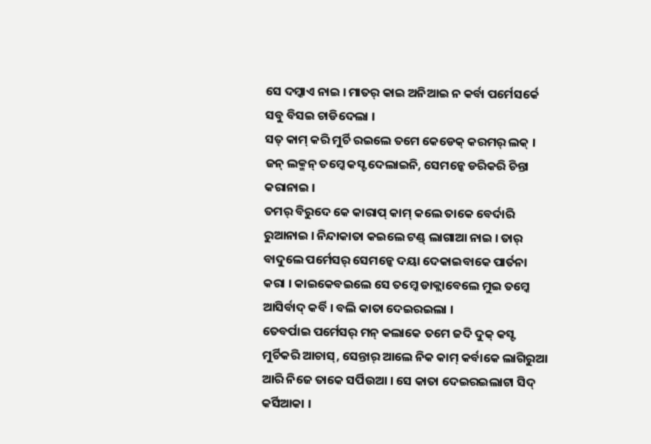ସେ ଦମ୍କାଏ ନାଇ । ମାତର୍ କାଇ ଅନିଆଇ ନ କର୍ବା ପର୍ମେସର୍କେ ସବୁ ବିସଇ ଚାଡିଦେଲା ।
ସତ୍ କାମ୍ କରି ମୁର୍ଚି ରଇଲେ ତମେ କେଡେକ୍ କରମର୍ ଲକ୍ । ଜନ୍ ଲକ୍ମନ୍ ତମ୍କେ କସ୍ଟ ଦେଲାଇନି, ସେମନ୍କେ ଡରିକରି ଚିନ୍ତା କରାନାଇ ।
ତମର୍ ବିରୁଦେ କେ କାରାପ୍ କାମ୍ କଲେ ତାକେ ବେର୍ଦାରି ରୁଆନାଇ । ନିନ୍ଦାକାତା କଇଲେ ଟଣ୍ଡ୍ ଲାଗାଆ ନାଇ । ତାର୍ ବାଦୁଲେ ପର୍ମେସର୍ ସେମନ୍କେ ଦୟା ଦେକାଇବାକେ ପାର୍ତନା କରା । କାଇକେବଇଲେ ସେ ତମ୍କେ ଡାକ୍ଲାବେଲେ ମୁଇ ତମ୍କେ ଆସିର୍ବାଦ୍ କର୍ବି । ବଲି କାତା ଦେଇରଇଲା ।
ତେବର୍ପାଇ ପର୍ମେସର୍ ମନ୍ କଲାକେ ତମେ ଜଦି ଦୁକ୍ କସ୍ଟ ମୁର୍ଚିକରି ଆଚାସ୍, ସେନ୍ତାର୍ ଆଲେ ନିକ କାମ୍ କର୍ବାକେ ଲାଗିରୁଆ ଆରି ନିଜେ ତାକେ ସର୍ପିଉଆ । ସେ କାତା ଦେଇରଇଲାଟା ସିଦ୍ କର୍ସିଆକା ।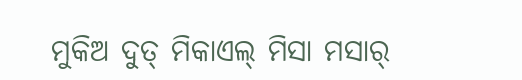ମୁକିଅ ଦୁତ୍ ମିକାଏଲ୍ ମିସା ମସାର୍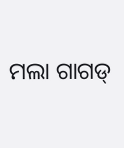ମଲା ଗାଗଡ୍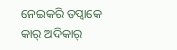ନେଇକରି ତପ୍ବାକେ କାର୍ ଅଦିକାର୍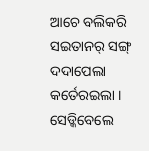ଆଚେ ବଲିକରି ସଇତାନର୍ ସଙ୍ଗ୍ ଦଦାପେଲା କର୍ତେରଇଲା । ସେଡ୍କିବେଲେ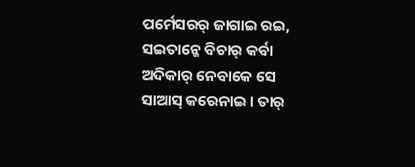ପର୍ମେସରର୍ ଜାଗାଇ ରଇ, ସଇତାନ୍କେ ବିଚାର୍ କର୍ବା ଅଦିକାର୍ ନେବାକେ ସେ ସାଆସ୍ କରେନାଇ । ତାର୍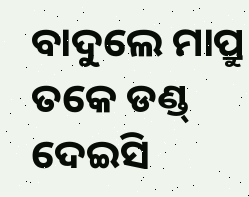ବାଦୁଲେ ମାପ୍ରୁ ତକେ ଡଣ୍ଡ୍ ଦେଇସି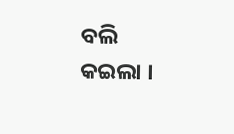ବଲି କଇଲା ।